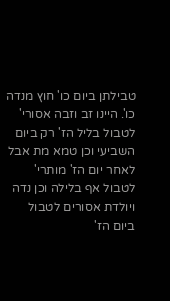טבילתן ביום כו' חוץ מנדה כו'. היינו זב וזבה אסורי' לטבול בליל הז' רק ביום השביעי וכן טמא מת אבל לאחר יום הז' מותרי' לטבול אף בלילה וכן נדה ויולדת אסורים לטבול ביום הז'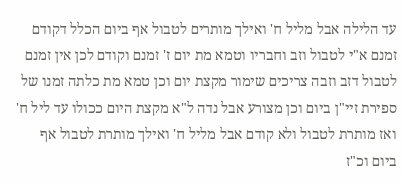עד הלילה אבל מליל ח' ואילך מותרים לטבול אף ביום הכלל דקודם זמנם א"י לטבול וזב וחבריו וטמא מת יום ז' זמנם וקודם לכן אין זמנם לטבול דזב וזבה צריכים שימור מקצת יום וכן טמא מת כלתה זמנו של ספירת זיי"ן ביום וכן מצורע אבל נדה ל"א מקצת היום ככולו עד ליל ח' ואז מותרת לטבול ולא קודם אבל מליל ח' ואילך מותרת לטבול אף ביום וכ"ז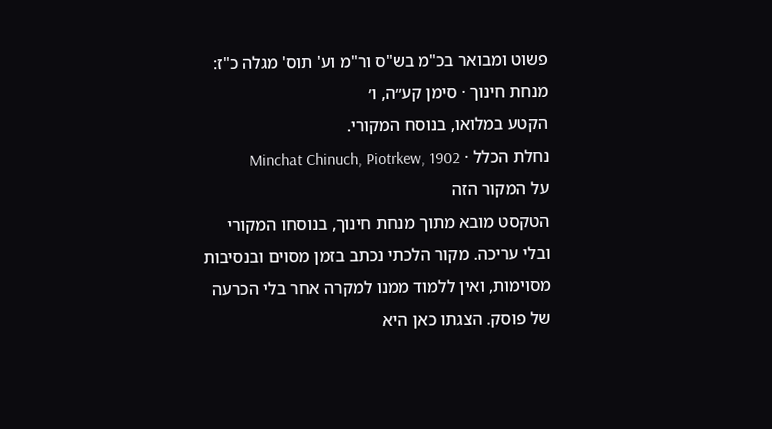פשוט ומבואר בכ"מ בש"ס ור"מ וע' תוס' מגלה כ"ז:
מנחת חינוך · סימן קע״ה, ו׳
הקטע במלואו, בנוסח המקורי.
נחלת הכלל · Minchat Chinuch, Piotrkew, 1902
על המקור הזה
הטקסט מובא מתוך מנחת חינוך, בנוסחו המקורי ובלי עריכה. מקור הלכתי נכתב בזמן מסוים ובנסיבות מסוימות, ואין ללמוד ממנו למקרה אחר בלי הכרעה של פוסק. הצגתו כאן היא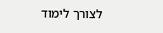לצורך לימוד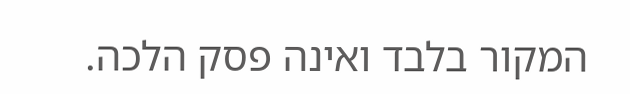המקור בלבד ואינה פסק הלכה.